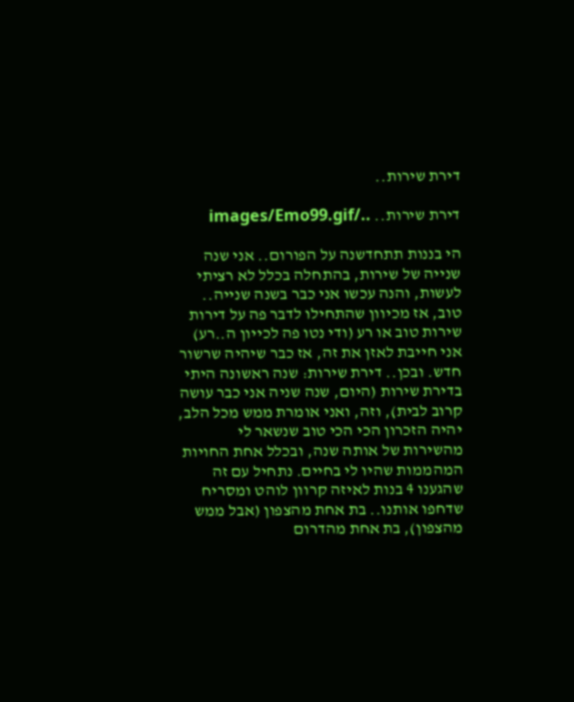דירת שירות..

דירת שירות.. ../images/Emo99.gif

הי בננות תתחדשנה על הפורום.. אני שנה שנייה של שירות, בהתחלה בכלל לא רציתי לעשות, והנה עכשו אני כבר בשנה שנייה.. טוב, אז מכיוון שהתחילו לדבר פה על דירות שירות טוב או רע (ודי נטו פה לכייון ה..רע) אני חייבת לאזן את זה, אז כבר שיהיה שרשור חדש. ובכן.. דירת שירות: שנה ראשונה היתי בדירת שירות (היום, שנה שניה אני כבר עושה קרוב לבית), וזה, ואני אומרת ממש מכל הלב, יהיה הזכרון הכי הכי טוב שנשאר לי מהשירות של אותה שנה, ובכלל אחת החויות המהממות שהיו לי בחיים. נתחיל עם זה שהגענו 4 בנות לאיזה קרוון לוהט ומסריח שדחפו אותנו.. בת אחת מהצפון (אבל ממש מהצפון), בת אחת מהדרום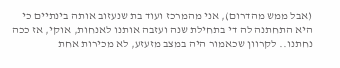(אבל ממש מהדרום), אני מהמרכז ועוד בת שנעזוב אותה בינתיים כי היא התחתנה לה די בתחילת שנה ועזבה אותנו לאנחות, אוקי, אז ככה נחתנו.. לקרוון שכאמור היה במצב מזעזע, לא מכירות אחת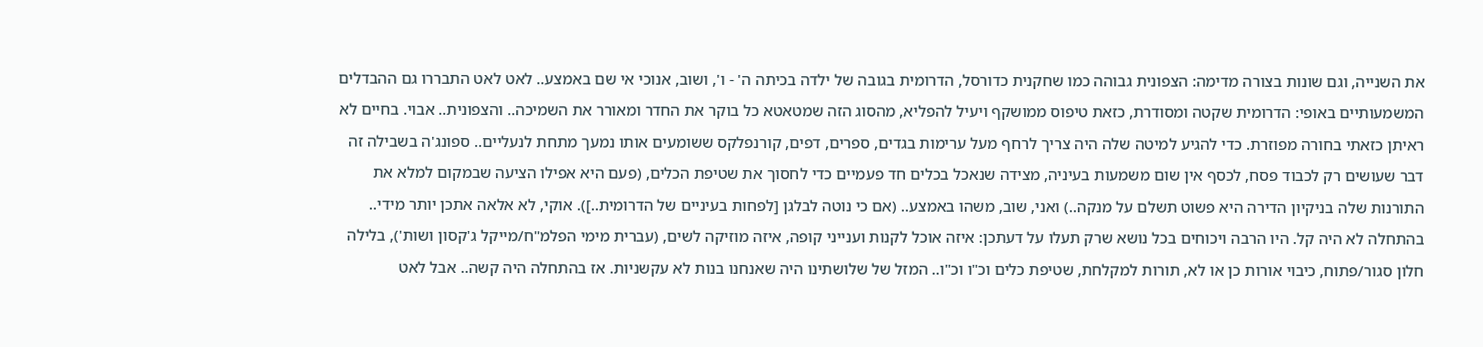את השנייה, וגם שונות בצורה מדימה: הצפונית גבוהה כמו שחקנית כדורסל, הדרומית בגובה של ילדה בכיתה ה' - ו', ושוב, אנוכי אי שם באמצע.. לאט לאט התבררו גם ההבדלים המשמעותיים באופי: הדרומית שקטה ומסודרת, כזאת טיפוס ממושקף ויעיל להפליא, מהסוג הזה שמטאטא כל בוקר את החדר ומאורר את השמיכה.. והצפונית.. אבוי. בחיים לא ראיתן כזאתי בחורה מפוזרת. כדי להגיע למיטה שלה היה צריך לרחף מעל ערימות בגדים, ספרים, דפים, קורנפלקס ששומעים אותו נמעך מתחת לנעליים.. ספונג'ה בשבילה זה דבר שעושים רק לכבוד פסח, לכסף אין שום משמעות בעיניה, מצידה שנאכל בכלים חד פעמיים כדי לחסוך את שטיפת הכלים, (פעם היא אפילו הציעה שבמקום למלא את התורנות שלה בניקיון הדירה היא פשוט תשלם על מנקה..) ואני, שוב, משהו באמצע.. (אם כי נוטה לבלגן [לפחות בעיניים של הדרומית..]). אוקי, לא אלאה אתכן יותר מידי.. בהתחלה לא היה קל. היו הרבה ויכוחים בכל נושא שרק תעלו על דעתכן: איזה אוכל לקנות וענייני קופה, איזה מוזיקה לשים, (עברית מימי הפלמ"ח/מייקל ג'קסון ושות'), בלילה חלון סגור/פתוח, כיבוי אורות כן או לא, תורות למקלחת, שטיפת כלים וכ"ו וכ"ו.. המזל של שלושתינו היה שאנחנו בנות לא עקשניות. אז בהתחלה היה קשה.. אבל לאט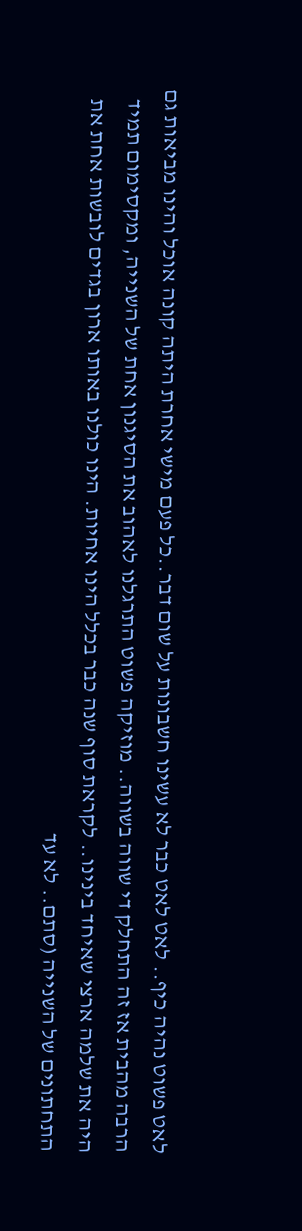לאט פשוט נהיה כיף.. לאט לאט כבר לא עשינו חשבונות על שום דבר..כל פעם מישי אחרת היתה קונה אוכל והינו מביאות גם הרבה מהבית אז זה התחלק די שווה בשווה.. מוזיקה פשוט התרגלנו לאהוב את הסיגנון אחת של השנייה, ומקסימום תמיד היה את שלמה ארצי שאיחד בינינו.. לקראת סוף שנה כבר בכלל הינו אחיות. הינו כולנו באותו ארון בגדים לובשות אחת את התחתונים של השנייה (סתם.. לא עד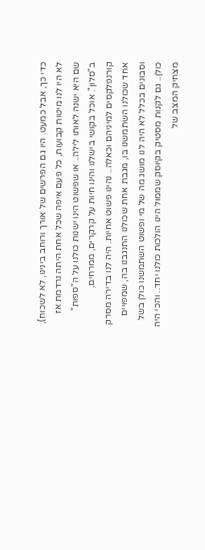כדי כך, אבל כמעט. היו גם הפרשים של אורך ורוחב בינינו, לא לשכוח), לא היו לנו מיטות קבועות, כל פעם איפה שכל אחת היתה נרדמת אז שם היא ישנה לאותו לילה.. או שפשוט הינו ישנות כולנו על ה"ספות" ב"סלון". אוכל בקושי בישלנו והינו חיות על קרקרים, ממרחים, קורנפלקסים למיניהם וכאלה.. נהינו פשוט אחיות. היה לנו בדירה מסרק אחד שכולנו השתמשנו בו, מגבת אחת שכולנו התנגבנו בה, שמפויים וסבונים בכלל לא היה לנו מושג מה של מי ופשוט השתמשנו כולן בשל כולן.. גם לקנות מסטיק בקיוסק שממול הינו הולכות כולנו יחד.. והכי היה מצחיק המצב של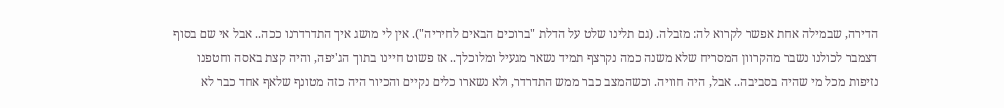הדירה, שבמילה אחת אפשר לקרוא לה: מזבלה. (גם תלינו שלט על הדלת "ברוכים הבאים לחיריה"). אין לי מושג איך התדרדרנו ככה.. אבל אי שם בסוף דצמבר לכולנו נשבר מהקרוון המסריח שלא משנה כמה נקרצף תמיד נשאר מגעיל ומלוכלך.. אז פשוט חיינו בתוך הג'יפה, והיה קצת באסה וחטפנו נזיפות מכל מי שהיה בסביבה.. אבל, היה חוויה. וכשהמצב כבר ממש התדרדר, ולא נשארו כלים נקיים והכיור היה כזה מטונף שלאף אחד כבר לא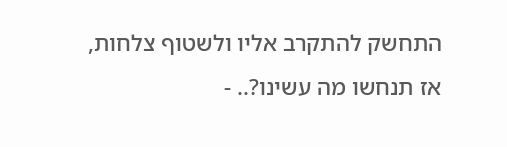התחשק להתקרב אליו ולשטוף צלחות, אז תנחשו מה עשינו?.. -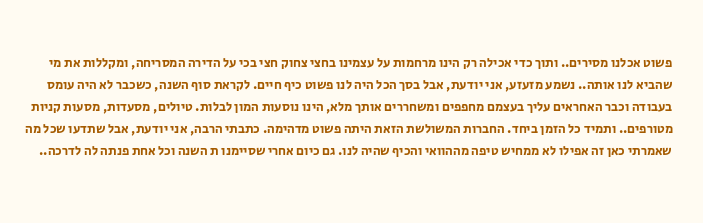פשוט אכלנו מסירים.. ותוך כדי אכילה רק הינו מרחמות על עצמינו בחצי צחוק חצי בכי על הדירה המסריחה, ומקללות את מי שהביא לנו אותה.. נשמע מזעזע, אני יודעת, אבל בסך הכל היה לנו פשוט כיף חיים. לקראת סוף השנה, כשכבר לא היה עומס בעבודה וכבר האחראים עליך בעצמם מחפפים ומשחררים אותך מלא, הינו נוסעות המון לבלות. טיולים, מסעדות, מסעות קניות מטורפים.. ותמיד כל הזמן ביחד. החברות המשולשת הזאת היתה פשוט מדהימה. כתבתי הרבה, אני יודעת, אבל שתדעו שכל מה שאמרתי כאן זה אפילו לא ממחיש טיפה מההוואי והכיף שהיה לנו. גם כיום אחרי שסיימנו ת השנה וכל אחת פנתה לה לדרכה..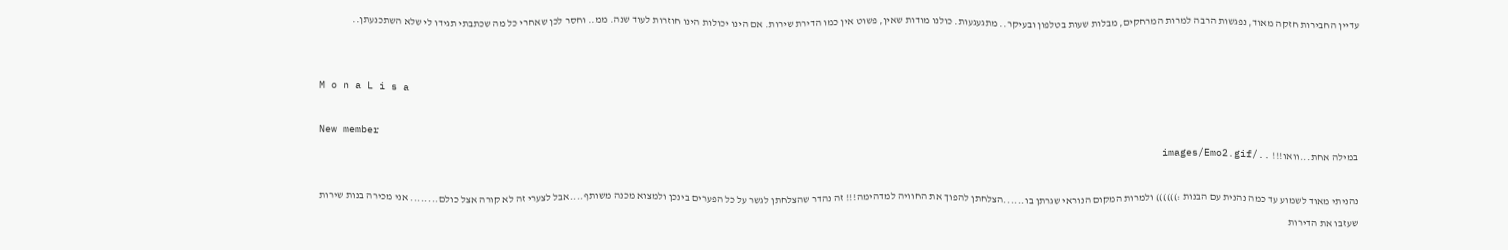עדיין החבירות חזקה מאוד, נפגשות הרבה למרות המרחקים, מבלות שעות בטלפון ובעיקר.. מתגעגעות. כולנו מודות שאין, פשוט אין כמו הדירת שירות. אם הינו יכולות הינו חוזרות לעוד שנה. ממ.. וחסר לכן שאחרי כל מה שכתבתי תגידו לי שלא השתכנעתן..


M o n a L i s a

New member
במילה אחת...וואו!!! ../images/Emo2.gif

נהניתי מאוד לשמוע עד כמה נהנית עם הבנות :)))))) ולמרות המקום הנוראי שגרתן בו......הצלחתן להפוך את החוויה למדהימה!!! זה נהדר שהצלחתן לגשר על כל הפערים בינכן ולמצוא מכנה משותף....אבל לצערי זה לא קורה אצל כולם........ אני מכירה בנות שירות שעזבו את הדירות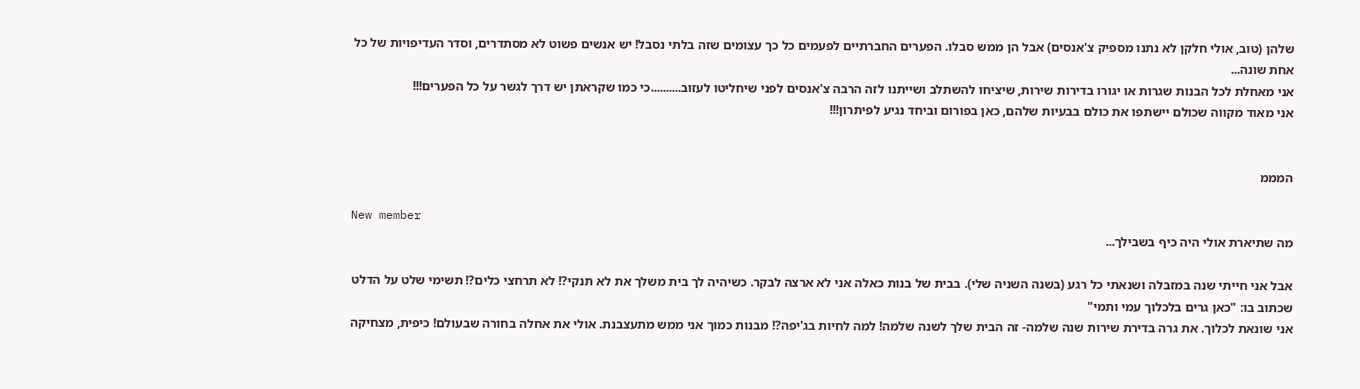שלהן (טוב, אולי חלקן לא נתנו מספיק צ'אנסים) אבל הן ממש סבלו. הפערים החברתיים לפעמים כל כך עצומים שזה בלתי נסבל! יש אנשים פשוט לא מסתדרים, וסדר העדיפויות של כל אחת שונה...
אני מאחלת לכל הבנות שגרות או יגורו בדירות שירות, שיציחו להשתלב ושייתנו לזה הרבה צ'אנסים לפני שיחליטו לעזוב..........כי כמו שקראתן יש דרך לגשר על כל הפערים!!!
אני מאוד מקווה שכולם יישתפו את כולם בבעיות שלהם, כאן בפורום וביחד נגיע לפיתרון!!!


המממ

New member
מה שתיארת אולי היה כיף בשבילך...

אבל אני חייתי שנה במזבלה ושנאתי כל רגע (בשנה השניה שלי). בבית של בנות כאלה אני לא ארצה לבקר. כשיהיה לך בית משלך את לא תנקי?! לא תרחצי כלים?! תשימי שלט על הדלט שכתוב בו: "כאן גרים בלכלוך עמי ותמי"
אני שונאת לכלוך. את גרה בדירת שירות שנה שלמה- זה הבית שלך לשנה שלמה! למה לחיות בג'יפה?! מבנות כמוך אני ממש מתעצבנת. אולי את אחלה בחורה שבעולם! כיפית, מצחיקה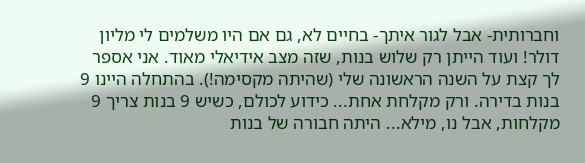וחברותית- אבל לגור איתך- בחיים לא, גם אם היו משלמים לי מליון דולר! ועוד הייתן רק שלוש בנות, שזה מצב אידיאלי מאוד. אני אספר לך קצת על השנה הראשונה שלי (שהיתה מקסימה!). בהתחלה היינו 9 בנות בדירה. ורק מקלחת אחת... כידוע לכולם, כשיש 9 בנות צריך 9 מקלחות, אבל נו, מילא... היתה חבורה של בנות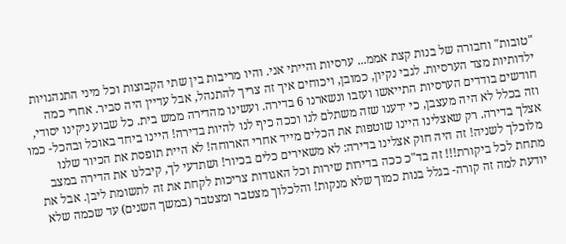"טובות" וחבורה של בנות קצת אממ... ערסיות והייתי אני. והיו מריבות בין שתי הקבוצות וכל מיני התנהגויות ילדותיות מצד הערסיות. לגבי נקיון, כמובן, ויכוחים איך זה צריך להתנהל, אבל עדיין היה סביר. אחרי כמה חודשים בודדים הערסיות התייאשו ועזבו ונשארנו 6 בדירה. ועשינו מהדירה ממש בית. כל שבוע ניקינו יסודי, וזה בכלל לא היה מעצבן, כי ידענו שזה משתלם לנו וככה כיף לנו להיות בדירה! היינו ביחד באוכל ובהכל- כמו אצלך בדירה. רק שאצלינו היינו שוטפות את הכלים מייד אחרי הארוחה! לא היית תופסת את הכיור שלנו מלוכלך לשניה! זה היה חוק אצלינו בדירה: לא משאירים כלים בכיור! ושתדעי לך, קיבלנו את הדירה במצב מתחת לכל ביקורת!!! זה בד"כ ככה בדירות שירות וכל האגודות צריכות לקחת את זה לתשומת ליבן. אבל את יודעת למה זה קורה- בגלל בנות כמוך שלא מנקות! והלכלוך מצטבר ומצטבר (במשך השנים) עד שכמה שלא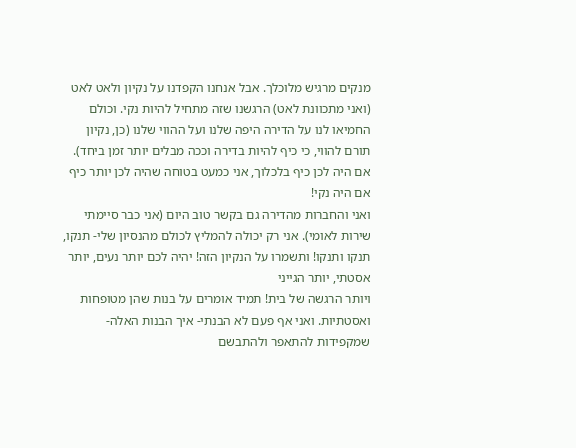מנקים מרגיש מלוכלך. אבל אנחנו הקפדנו על נקיון ולאט לאט (ואני מתכוונת לאט) הרגשנו שזה מתחיל להיות נקי. וכולם החמיאו לנו על הדירה היפה שלנו ועל ההווי שלנו (כן, נקיון תורם להווי, כי כיף להיות בדירה וככה מבלים יותר זמן ביחד).
אם היה לכן כיף בלכלוך, אני כמעט בטוחה שהיה לכן יותר כיף אם היה נקי!
ואני והחברות מהדירה גם בקשר טוב היום (אני כבר סיימתי שירות לאומי). אני רק יכולה להמליץ לכולם מהנסיון שלי- תנקו, תנקו ותנקו! ותשמרו על הנקיון הזה! יהיה לכם יותר נעים, יותר אסטתי, יותר הגייני
ויותר הרגשה של בית! תמיד אומרים על בנות שהן מטופחות ואסטתיות. ואני אף פעם לא הבנתי- איך הבנות האלה- שמקפידות להתאפר ולהתבשם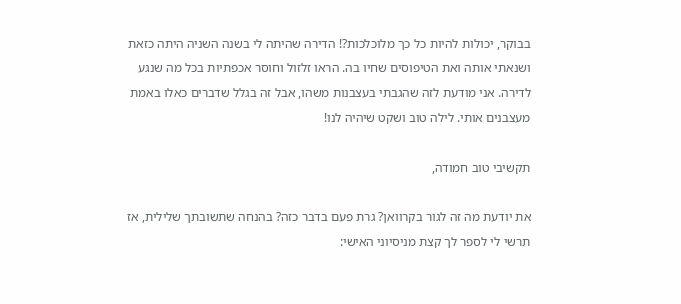בבוקר, יכולות להיות כל כך מלוכלכות?! הדירה שהיתה לי בשנה השניה היתה כזאת ושנאתי אותה ואת הטיפוסים שחיו בה. הראו זלזול וחוסר אכפתיות בכל מה שנגע לדירה. אני מודעת לזה שהגבתי בעצבנות משהו, אבל זה בגלל שדברים כאלו באמת מעצבנים אותי. לילה טוב ושקט שיהיה לנו!

תקשיבי טוב חמודה,

את יודעת מה זה לגור בקרוואן? גרת פעם בדבר כזה? בהנחה שתשובתך שלילית, אז תרשי לי לספר לך קצת מניסיוני האישי: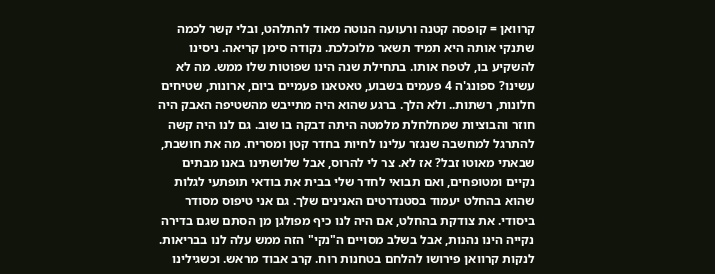קרוואן = קופסה קטנה ורעועה הנוטה מאוד להתלהט, ובלי קשר לכמה שתנקי אותה היא תמיד תשאר מלוכלכת. נקודה סימן קריאה. ניסינו להשקיע בו, לטפח אותו. בתחילת שנה הינו שפוטות שלו ממש. מה לא עשינו? ספונג'ה 4 פעמים בשבוע, טאטאנו פעמיים ביום, ארונות, שטיחים חלונות, רשתות.. ולא הלך. ברגע שהוא היה מתייבש מהשטיפה האבק היה חוזר והבוציות שמחלחלת מלמטה היתה דבקה בו שוב. גם לנו היה קשה להתרגל למחשבה שנגזר עלינו לחיות בחדר קטן ומסריח. מה את חושבת, שבאתי מאוטו זבל? אז לא. צר לי להרוס, אבל שלושתינו באנו מבתים נקיים ומטופחים, ואם תבואי לחדר שלי בבית את בודאי תופתעי לגלות שהוא בהחלט יעמוד בסטנדרטים האנינים שלך. גם אני טיפוס מסודר ביסודי. את צודקת בהחלט, אם היה לנו כיף מפולגן מן הסתם שגם בדירה נקייה הינו נהנות, אבל בשלב מסויים ה"נקי" הזה ממש עלה לנו בבריאות. לנקות קרוואן פירושו להלחם בטחנות רוח. קרב אבוד מראש. וכשגילינו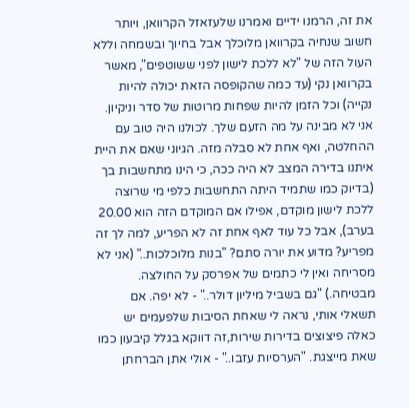את זה, הרמנו ידיים ואמרנו שלעזאזל הקרוואן, ויותר חשוב שנחיה בקרוואן מלוכלך אבל בחיוך ובשמחה וללא העול הזה של "לא ללכת לישון לפני ששוטפים", מאשר בקרוואן נקי (עד כמה שהקופסה הזאת יכולה להיות נקייה) וכל הזמן להיות שפחות מרוטות של סדר וניקיון. אני לא מבינה על מה הזעם שלך. לכולנו היה טוב עם ההחלטה, ואף אחת לא סבלה מזה. הגיוני שאם את היית איתנו בדירה המצב לא היה ככה, כי הינו מתחשבות בך (בדיוק כמו שתמיד היתה התחשבות כלפי מי שרוצה ללכת לישון מוקדם, אפילו אם המוקדם הזה הוא 20.00 בערב), אבל כל עוד לאף אחת זה לא הפריע, למה לך זה מפריע? מדוע את יורה סתם? "בנות מלוכלכות.." (אני לא מסריחה ואין לי כתמים של אפרסק על החולצה. מבטיחה.) "גם בשביל מיליון דולר.." - לא יפה. אם תשאלי אותי, נראה לי שאחת הסיבות שלפעמים יש כאלה פיצוצים בדירות שירות,זה דווקא בגלל קיבעון כמו שאת מייצגת. "הערסיות עזבו.." - אולי אתן הברחתן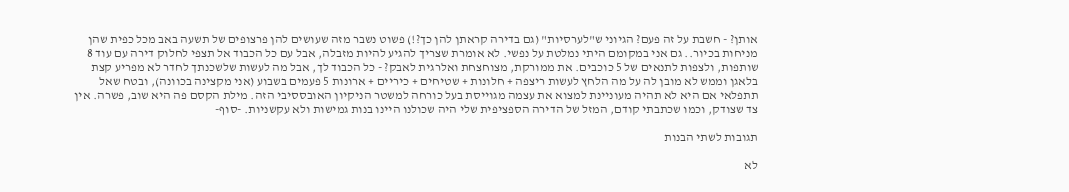אותן? - חשבת על זה פעם? הגיוני ש"לערסיות" (גם בדירה קראתן להן כך?!) פשוט נשבר מזה שעושים להן פרצופים של תשעה באב מכל כפית שהן מניחות בכיור.. גם אני במקומם היתי נמלטת על נפשי. לא אומרת שצריך להגיע להיות מזבלה, אבל עם כל הכבוד אל תצפי לחלוק דירה עם עוד 8 שותפות, ולצפות לתנאים של 5 כוכבים. את ממורקת, מצוחצחת ואלרגית לאבק? - כל הכבוד לך, אבל מה לעשות שלשכנתך לחדר לא מפריע קצת בלאגן וממש לא מובן לה על מה הלחץ לעשות ריצפה + חלונות + שטיחים + כיריים + ארונות 5 פעמים בשבוע (אני מקצינה בכוונה), ובטח שאל תתפלאי אם היא לא תהיה מעוניינת למצוא את עצמה מגוייסת בעל כורחה למשטר הניקיון האובססיבי הזה. מילת הקסם פה היא שוב, פשרה. אין צד שצודק, וכמו שכתבתי קודם, המזל של הדירה הספציפית שלי היה שכולנו היינו בנות גמישות ולא עקשניות. -סוף-

תגובות לשתי הבנות

לא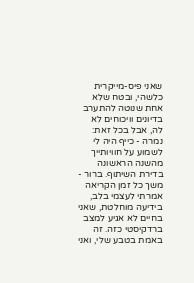שאני פיס-מייקרית כלשהי, ובטח שלא אחת שנוטה להתערב בדיונים וויכוחים לא לה, אבל בכל זאת: נמרה - כייף היה לי לשמוע על חוויותייך מהשנה הראשונה בדירת השיתוף. ברור - משך כל זמן הקריאה אמרתי לעצמי בלב, בידיעה מוחלטת, שאני בחיים לא אגיע למצב ברדקיסטי כזה. זה באמת בטבע שלי, ואני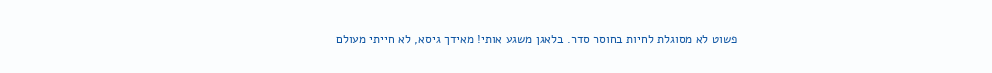פשוט לא מסוגלת לחיות בחוסר סדר. בלאגן משגע אותי! מאידך גיסא, לא חייתי מעולם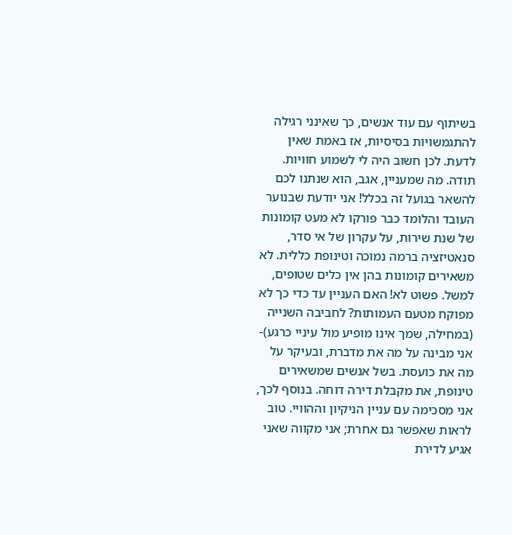בשיתוף עם עוד אנשים, כך שאינני רגילה להתגמשויות בסיסיות, אז באמת שאין לדעת. לכן חשוב היה לי לשמוע חוויות. תודה. מה שמעניין, אגב, הוא שנתנו לכם להשאר בגועל זה בכלל! אני יודעת שבנוער העובד והלומד כבר פורקו לא מעט קומונות של שנת שירות, על עקרון של אי סדר, סנאטיזציה ברמה נמוכה וטינופת כללית. לא משאירים קומונות בהן אין כלים שטופים, למשל. פשוט לא! האם העניין עד כדי כך לא מפוקח מטעם העמותות? לחביבה השנייה (במחילה, שמך אינו מופיע מול עיניי כרגע)- אני מבינה על מה את מדברת, ובעיקר על מה את כועסת. בשל אנשים שמשאירים טינופת, את מקבלת דירה דוחה. בנוסף לכך, אני מסכימה עם עניין הניקיון וההוויי. טוב לראות שאפשר גם אחרת; אני מקווה שאני אגיע לדירת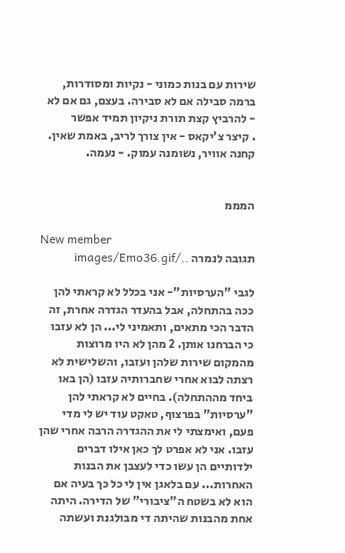שירות עם בנות כמוני - נקיות ומסודרות, ברמה סבילה אם לא סבירה. בעצם, גם אם לא - להרביץ קצת תורת ניקיון תמיד אפשר
. קיצר צ'יקאס - אין צורך לריב, באמת שאין. קחנה אוויר, נשומנה עמוק. - נעמה.


המממ

New member
תגובה לנמרה ../images/Emo36.gif

לגבי "הערסיות"- אני בכלל לא קראתי להן ככה בהתחלה, אבל בהעדר הגדרה אחרת, זה הדבר הכי מתאים, ותאמיני לי... הן לא עזבו כי הברחנו אותן. 2 מהן לא היו מרוצות מהמקום שירות שלהן ועזבו, והשלישית לא רצתה לבוא אחרי שחברותיה עזבו (הן באו ביחד מההתחלה). בחיים לא קראתי להן "ערסיות" בפרצוף, טאקט עוד יש לי מדי פעם, ואימצתי לי את ההגדרה הרבה אחרי שהן עזבו. אני לא אפרט לך כאן אילו דברים ילדותיים הן עשו כדי לעצבן את הבנות האחרות... עם בלאגן אין לי כל כך בעיה אם הוא לא בשטח ה"ציבורי" של הדירה. היתה אחת מהבנות שהיתה די מבולגנת ועשתה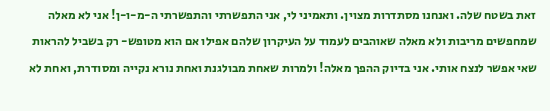זאת בשטח שלה. ואנחנו מסתדרות מצוין. ותאמיני לי, אני התפשרתי והתפשרתי ה-מ-ו-ן! אני לא מאלה שמחפשים מריבות ולא מאלה שאוהבים לעמוד על העיקרון שלהם אפילו אם הוא מטופש- רק בשביל להראות שאי אפשר לנצח אותי. אני בדיוק ההפך מאלה! ולמרות שאחת מבולגנת ואחת נורא נקייה ומסודרת, ואחת לא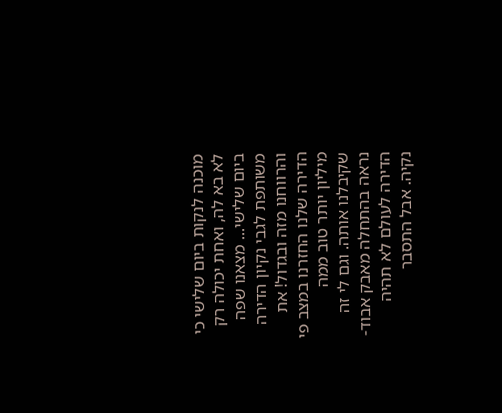מוכנה לנקות ביום שלישי כי לא בא לה, ואחת יכולה רק ביום שלישי... מצאנו שפה משותפת לגבי נקיון הדירה והרווחנו מזה ובגדול! את הדירה שלנו החזרנו במצב פי מיליון יותר טוב ממה שקיבלנו אותה. וגם לי זה נראה בהתחלה מאבק אבוד- הדירה לעולם לא תהיה נקיה. אבל התסבר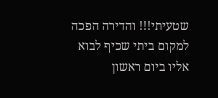שטעיתי!!! והדירה הפכה למקום ביתי שכיף לבוא אליו ביום ראשון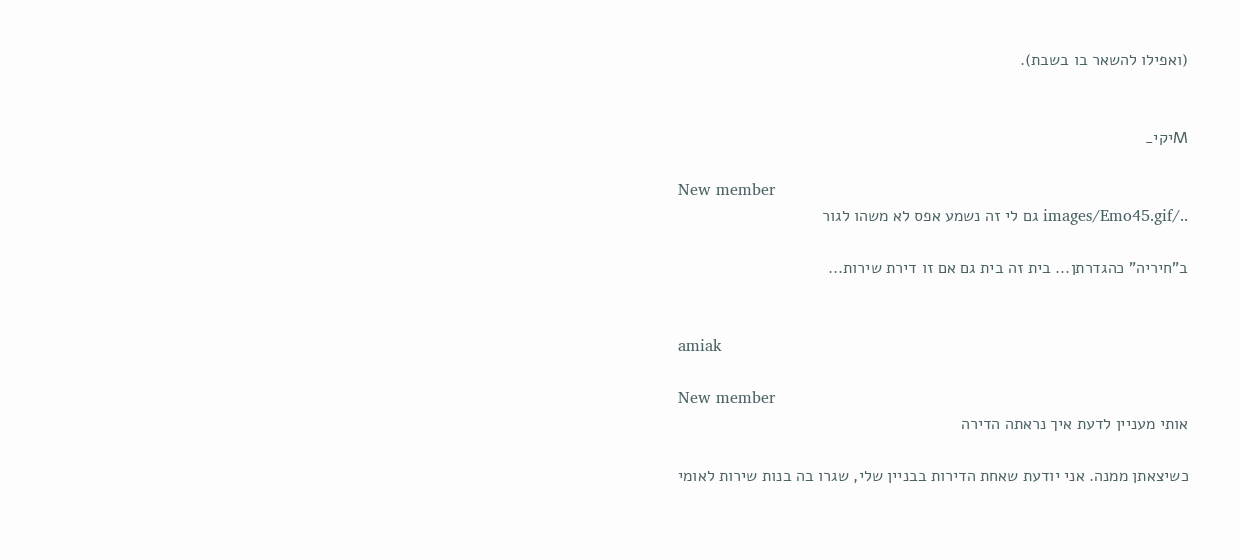(ואפילו להשאר בו בשבת).


Mיקי_

New member
../images/Emo45.gif גם לי זה נשמע אפס לא משהו לגור

ב"חיריה" כהגדרתן... בית זה בית גם אם זו דירת שירות...


amiak

New member
אותי מעניין לדעת איך נראתה הדירה

כשיצאתן ממנה. אני יודעת שאחת הדירות בבניין שלי, שגרו בה בנות שירות לאומי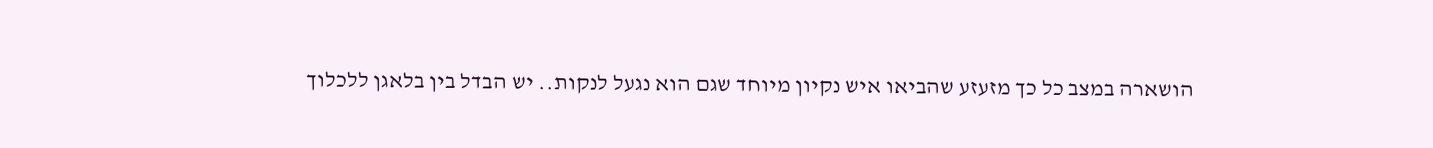הושארה במצב כל כך מזעזע שהביאו איש נקיון מיוחד שגם הוא נגעל לנקות.. יש הבדל בין בלאגן ללכלוך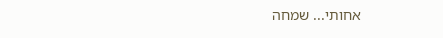אחותי... שמחה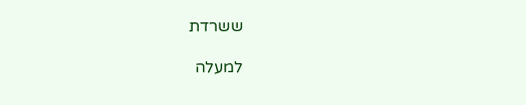ששרדת

למעלה